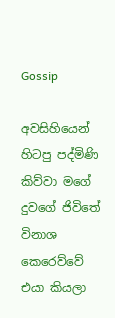Gossip

අවසිහියෙන් හිටපු පද්මිණි කිව්වා මගේ දුවගේ ජිවිතේ විනාශ කෙරෙව්වේ එයා කියලා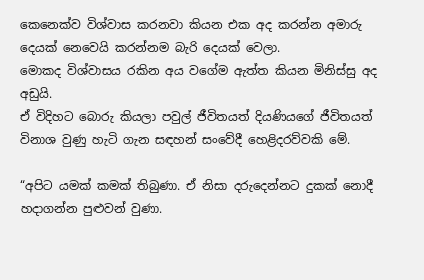කෙනෙක්ව විශ්වාස කරනවා කියන එක අද කරන්න අමාරු දෙයක් නෙවෙයි කරන්නම බැරි දෙයක් වෙලා.
මොකද විශ්වාසය රකින අය වගේම ඇත්ත කියන මිනිස්සු අද අඩුයි.
ඒ විදිහට බොරු කියලා පවුල් ජීවිතයත් දියණියගේ ජීවිතයත් විනාශ වුණු හැටි ගැන සඳහන් සංවේදී හෙළිදරව්වකි මේ.

“අපිට යමක් කමක් තිබුණා. ඒ නිසා දරුදෙන්නට දුකක් නොදී හදාගන්න පුළුවන් වුණා.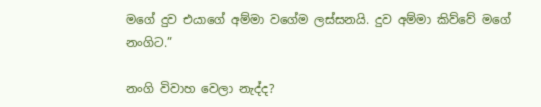මගේ දුව එයාගේ අම්මා වගේම ලස්සනයි. දුව අම්මා කිව්වේ මගේ නංගිට.”

නංගි විවාහ වෙලා නැද්ද?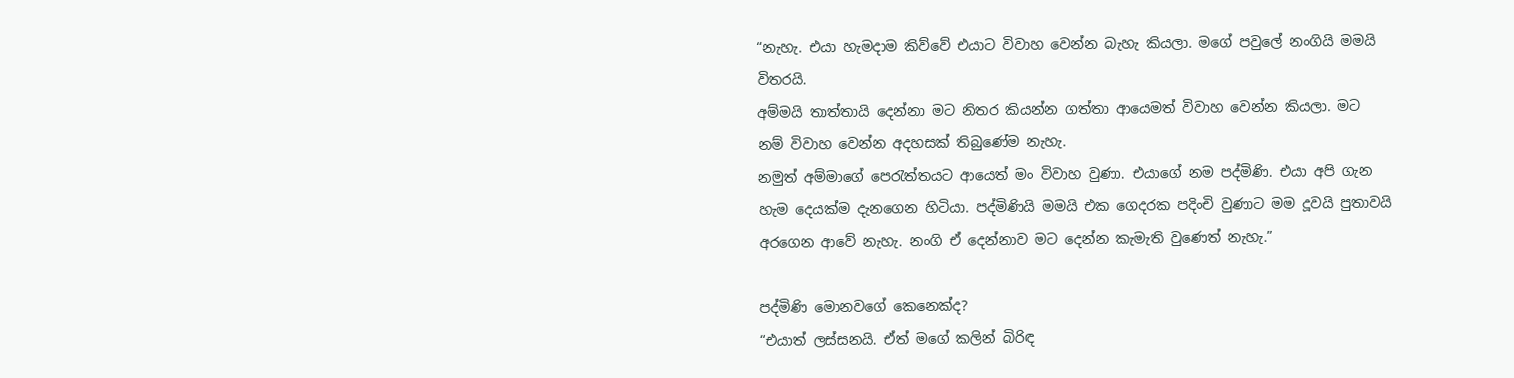“නැහැ. එයා හැමදාම කිව්වේ එයාට විවාහ වෙන්න බැහැ කියලා. මගේ පවුලේ නංගියි මමයි විතරයි.
අම්මයි තාත්තායි දෙන්නා මට නිතර කියන්න ගත්තා ආයෙමත් විවාහ වෙන්න කියලා. මට නම් විවාහ වෙන්න අදහසක් තිබුණේම නැහැ.
නමුත් අම්මාගේ පෙරැත්තයට ආයෙත් මං විවාහ වුණා. එයාගේ නම පද්මිණි. එයා අපි ගැන හැම දෙයක්ම දැනගෙන හිටියා. පද්මිණියි මමයි එක ගෙදරක පදිංචි වුණාට මම දූවයි පුතාවයි අරගෙන ආවේ නැහැ. නංගි ඒ දෙන්නාව මට දෙන්න කැමැති වුණෙත් නැහැ.”

පද්මිණි මොනවගේ කෙනෙක්ද?
“එයාත් ලස්සනයි. ඒත් මගේ කලින් බිරිඳ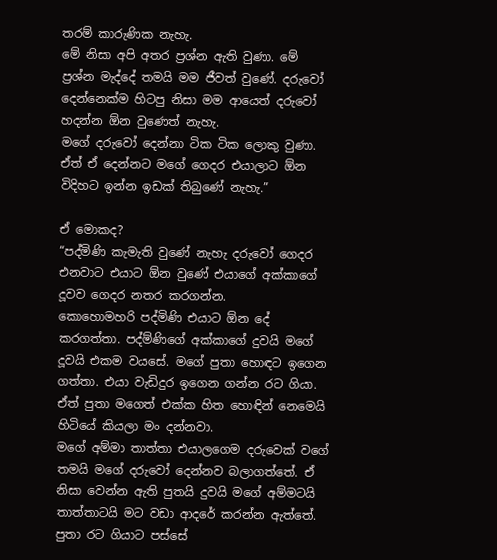තරම් කාරුණික නැහැ.
මේ නිසා අපි අතර ප්‍රශ්න ඇති වුණා. මේ ප්‍රශ්න මැද්දේ තමයි මම ජීවත් වුණේ. දරුවෝ දෙන්නෙක්ම හිටපු නිසා මම ආයෙත් දරුවෝ හදන්න ඕන වුණෙත් නැහැ.
මගේ දරුවෝ දෙන්නා ටික ටික ලොකු වුණා. ඒත් ඒ දෙන්නට මගේ ගෙදර එයාලාට ඕන විදිහට ඉන්න ඉඩක් තිබුණේ නැහැ.”

ඒ මොකද?
“පද්මිණි කැමැති වුණේ නැහැ දරුවෝ ගෙදර එනවාට එයාට ඕන වුණේ එයාගේ අක්කාගේ දූවව ගෙදර නතර කරගන්න.
කොහොමහරි පද්මිණි එයාට ඕන දේ කරගත්තා. පද්ම්ණිගේ අක්කාගේ දුවයි මගේ දූවයි එකම වයසේ. මගේ පුතා හොඳට ඉගෙන ගත්තා. එයා වැඩිදුර ඉගෙන ගන්න රට ගියා.
ඒත් පුතා මගෙත් එක්ක හිත හොඳින් නෙමෙයි හිටියේ කියලා මං දන්නවා.
මගේ අම්මා තාත්තා එයාලගෙම දරුවෙක් වගේ තමයි මගේ දරුවෝ දෙන්නව බලාගත්තේ. ඒ නිසා වෙන්න ඇති පුතයි දුවයි මගේ අම්මටයි තාත්තාටයි මට වඩා ආදරේ කරන්න ඇත්තේ. පුතා රට ගියාට පස්සේ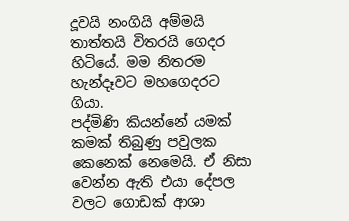දූවයි නංගියි අම්මයි තාත්තයි විතරයි ගෙදර හිටියේ. මම නිතරම හැන්දෑවට මහගෙදරට ගියා.
පද්මිණි කියන්නේ යමක් කමක් තිබුණු පවුලක කෙනෙක් නෙමෙයි. ඒ නිසා වෙන්න ඇති එයා දේපල වලට ගොඩක් ආශා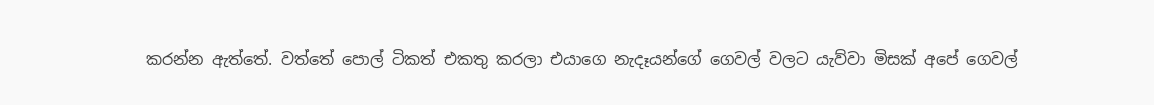කරන්න ඇත්තේ. වත්තේ පොල් ටිකත් එකතු කරලා එයාගෙ නැදෑයන්ගේ ගෙවල් වලට යැව්වා මිසක් අපේ ගෙවල්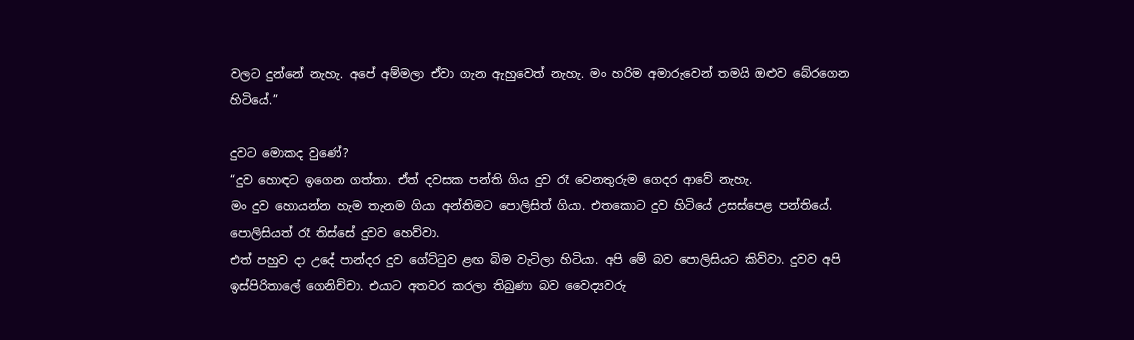වලට දුන්නේ නැහැ. අපේ අම්මලා ඒවා ගැන ඇහුවෙත් නැහැ. මං හරිම අමාරුවෙන් තමයි ඔළුව බේරගෙන හිටියේ.”

දුවට මොකද වුණේ?
“දුව හොඳට ඉගෙන ගත්තා. ඒත් දවසක පන්ති ගිය දුව රෑ වෙනතුරුම ගෙදර ආවේ නැහැ.
මං දුව හොයන්න හැම තැනම ගියා අන්තිමට පොලිසිත් ගියා. එතකොට දුව හිටියේ උසස්පෙළ පන්තියේ. පොලිසියත් රෑ තිස්සේ දුවව හෙව්වා.
එත් පහුව දා උදේ පාන්දර දුව ගේට්ටුව ළඟ බිම වැටිලා හිටියා. අපි මේ බව පොලිසියට කිව්වා. දුවව අපි ඉස්පිරිතාලේ ගෙනිච්චා. එයාට අතවර කරලා තිබුණා බව වෛද්‍යවරු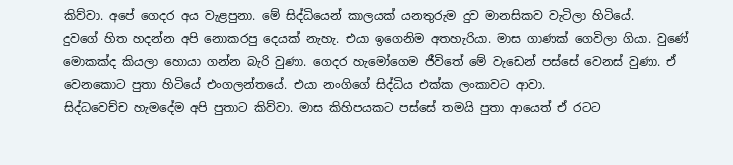කිව්වා. අපේ ගෙදර අය වැළපුනා. මේ සිද්ධියෙන් කාලයක් යනතුරුම දුව මානසිකව වැටිලා හිටියේ.
දුවගේ හිත හදන්න අපි නොකරපු දෙයක් නැහැ. එයා ඉගෙනිම අතහැරියා. මාස ගාණක් ගෙවිලා ගියා. වුණේ මොකක්ද කියලා හොයා ගන්න බැරි වුණා. ගෙදර හැමෝගෙම ජීවිතේ මේ වැඩෙන් පස්සේ වෙනස් වුණා. ඒ වෙනකොට පුතා හිටියේ එංගලන්තයේ. එයා නංගිගේ සිද්ධිය එක්ක ලංකාවට ආවා.
සිද්ධවෙච්ච හැමදේම අපි පුතාට කිව්වා. මාස කිහිපයකට පස්සේ තමයි පුතා ආයෙත් ඒ රටට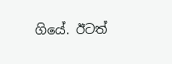ගියේ. ඊටත්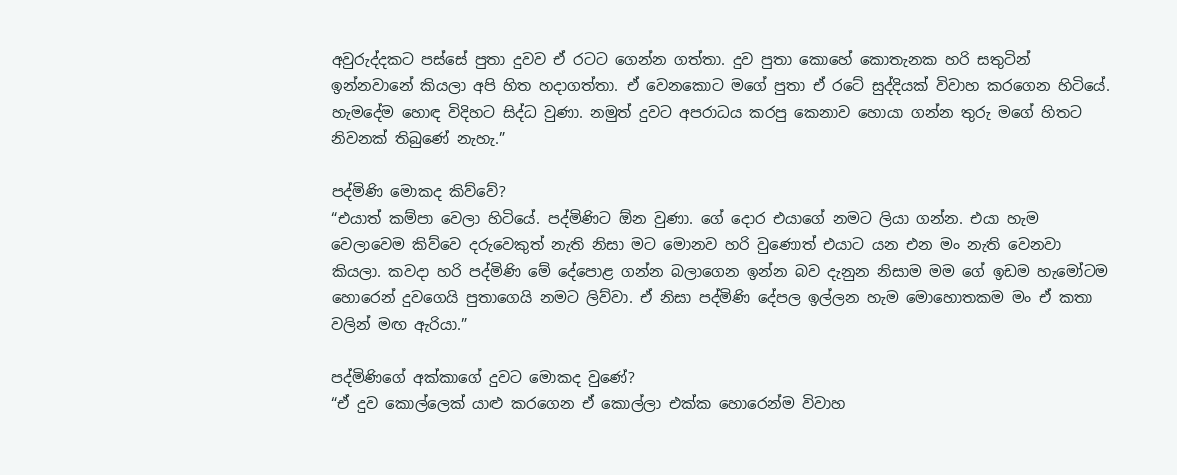අවුරුද්දකට පස්සේ පුතා දුවව ඒ රටට ගෙන්න ගත්තා. දුව පුතා කොහේ කොතැනක හරි සතුටින් ඉන්නවානේ කියලා අපි හිත හදාගත්තා. ඒ වෙනකොට මගේ පුතා ඒ රටේ සුද්දියක් විවාහ කරගෙන හිටියේ. හැමදේම හොඳ විදිහට සිද්ධ වුණා. නමුත් දුවට අපරාධය කරපු කෙනාව හොයා ගන්න තුරු මගේ හිතට නිවනක් තිබුණේ නැහැ.”

පද්මිණි මොකද කිව්වේ?
“එයාත් කම්පා වෙලා හිටියේ. පද්මිණිට ඕන වුණා. ගේ දොර එයාගේ නමට ලියා ගන්න. එයා හැම වෙලාවෙම කිව්වෙ දරුවෙකුත් නැති නිසා මට මොනව හරි වුණොත් එයාට යන එන මං නැති වෙනවා කියලා. කවදා හරි පද්මිණි මේ දේපොළ ගන්න බලාගෙන ඉන්න බව දැනුන නිසාම මම ගේ ඉඩම හැමෝටම හොරෙන් දුවගෙයි පුතාගෙයි නමට ලිව්වා. ඒ නිසා පද්මිණි දේපල ඉල්ලන හැම මොහොතකම මං ඒ කතා වලින් මඟ ඇරියා.”

පද්මිණිගේ අක්කාගේ දුවට මොකද වුණේ?
“ඒ දුව කොල්ලෙක් යාළු කරගෙන ඒ කොල්ලා එක්ක හොරෙන්ම විවාහ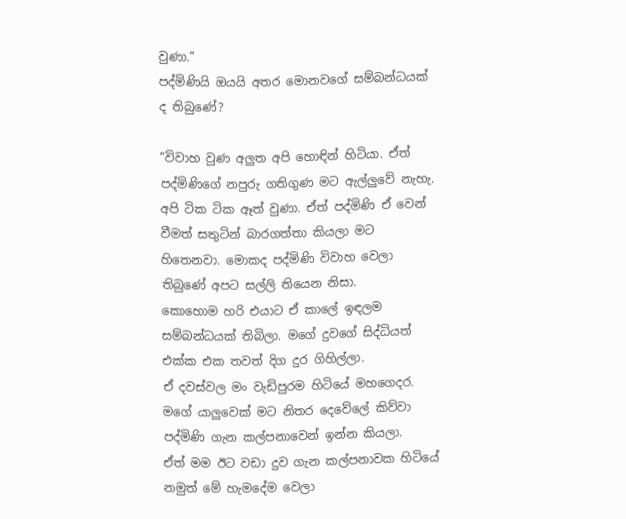වුණා.”
පද්මිණියි ඔයයි අතර මොනවගේ සම්බන්ධයක් ද තිබුණේ?

“විවාහ වුණ අලුත අපි හොඳින් හිටියා. ඒත් පද්මිණිගේ නපුරු ගතිගුණ මට ඇල්ලුවේ නැහැ.
අපි ටික ටික ඈත් වුණා. ඒත් පද්මිණි ඒ වෙන් වීමත් සතුටින් බාරගත්තා කියලා මට හිතෙනවා. මොකද පද්මිණි විවාහ වෙලා තිබුණේ අපට සල්ලි තියෙන නිසා.
කොහොම හරි එයාට ඒ කාලේ ඉඳලම සම්බන්ධයක් තිබිලා. මගේ දුවගේ සිද්ධියත් එක්ක එක තවත් දිග දුර ගිහිල්ලා.
ඒ දවස්වල මං වැඩිපුරම හිටියේ මහගෙදර. මගේ යාලුවෙක් මට නිතර දෙවේලේ කිව්වා පද්මිණි ගැන කල්පනාවෙන් ඉන්න කියලා.
ඒත් මම ඊට වඩා දුව ගැන කල්පනාවක හිටියේ නමුත් මේ හැමදේම වෙලා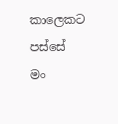කාලෙකට පස්සේ මං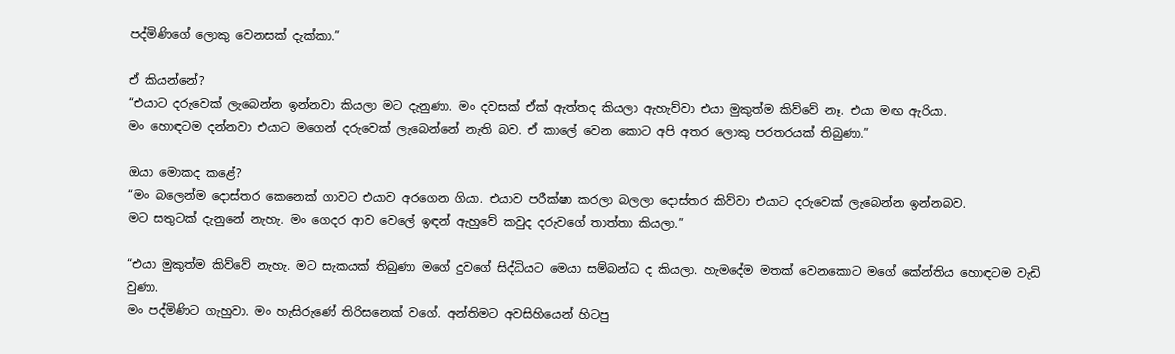පද්මිණිගේ ලොකු වෙනසක් දැක්කා.”

ඒ කියන්නේ?
“එයාට දරුවෙක් ලැබෙන්න ඉන්නවා කියලා මට දැනුණා. මං දවසක් ඒක් ඇත්තද කියලා ඇහැව්වා එයා මුකුත්ම කිව්වේ නෑ. එයා මඟ ඇරියා.
මං හොඳටම දන්නවා එයාට මගෙන් දරුවෙක් ලැබෙන්නේ නැති බව. ඒ කාලේ වෙන කොට අපි අතර ලොකු පරතරයක් තිබුණා.”

ඔයා මොකද කළේ?
“මං බලෙන්ම දොස්තර කෙනෙක් ගාවට එයාව අරගෙන ගියා. එයාව පරීක්ෂා කරලා බලලා දොස්තර කිව්වා එයාට දරුවෙක් ලැබෙන්න ඉන්නබව.
මට සතුටක් දැනුනේ නැහැ. මං ගෙදර ආව වෙලේ ඉඳන් ඇහුවේ කවුද දරුවගේ තාත්තා කියලා.”

“එයා මුකුත්ම කිව්වේ නැහැ. මට සැකයක් තිබුණා මගේ දුවගේ සිද්ධියට මෙයා සම්බන්ධ ද කියලා. හැමදේම මතක් වෙනකොට මගේ කේන්තිය හොඳටම වැඩි වුණා.
මං පද්මිණිට ගැහුවා. මං හැසිරුණේ තිරිසනෙක් වගේ. අන්තිමට අවසිහියෙන් හිටපු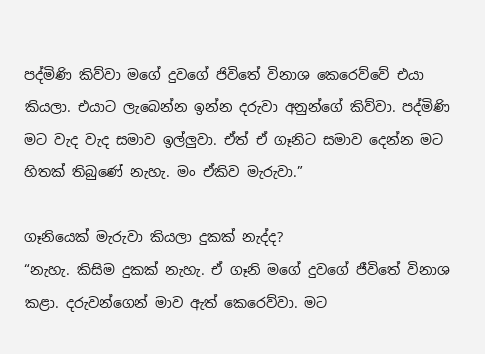පද්මිණි කිව්වා මගේ දුවගේ ජිවිතේ විනාශ කෙරෙව්වේ එයා කියලා. එයාට ලැබෙන්න ඉන්න දරුවා අනුන්ගේ කිව්වා. පද්මිණි මට වැද වැද සමාව ඉල්ලුවා. ඒත් ඒ ගෑනිට සමාව දෙන්න මට හිතක් තිබුණේ නැහැ. මං ඒකිව මැරුවා.”

ගෑනියෙක් මැරුවා කියලා දුකක් නැද්ද?
“නැහැ. කිසිම දුකක් නැහැ. ඒ ගෑනි මගේ දුවගේ ජීවිතේ විනාශ කළා. දරුවන්ගෙන් මාව ඇත් කෙරෙව්වා. මට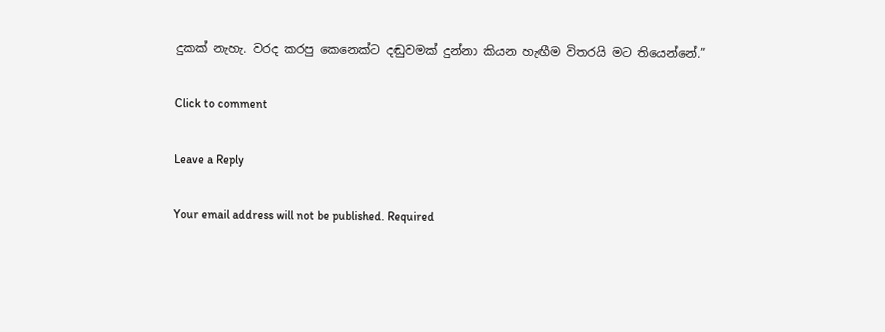දුකක් නැහැ. වරද කරපු කෙනෙක්ට දඬුවමක් දුන්නා කියන හැඟීම විතරයි මට තියෙන්නේ.”

Click to comment

Leave a Reply

Your email address will not be published. Required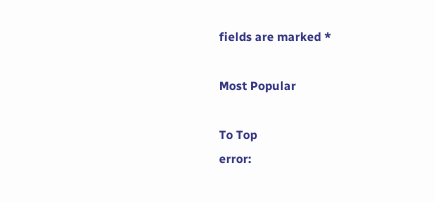fields are marked *

Most Popular

To Top
error: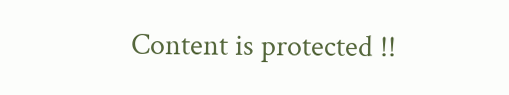Content is protected !!